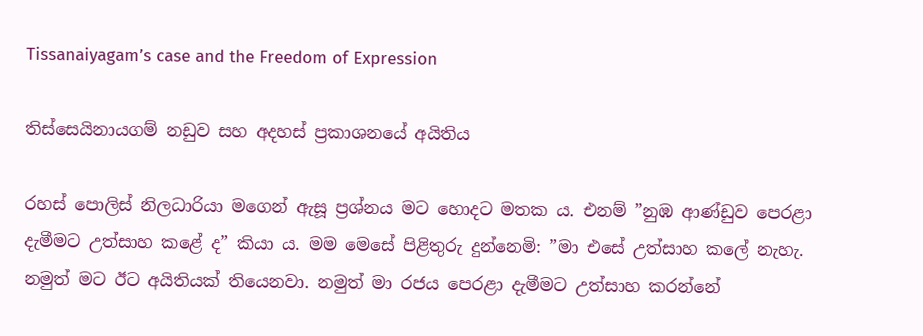Tissanaiyagam’s case and the Freedom of Expression

තිස්සෙයිනායගම් නඩුව සහ අදහස් ප්‍රකාශනයේ අයිතිය

රහස් පොලිස් නිලධාරියා මගෙන් ඇසූ ප්‍රශ්නය මට හොදට මතක ය. එනම් ”නුඹ ආණ්ඩුව පෙරළා දැමීමට උත්සාහ කළේ ද” කියා ය. මම මෙසේ පිළිතුරු දුන්නෙමි: ”මා එසේ උත්සාහ කලේ නැහැ. නමුත් මට ඊට අයිතියක් තියෙනවා. නමුත් මා රජය පෙරළා දැමීමට උත්සාහ කරන්නේ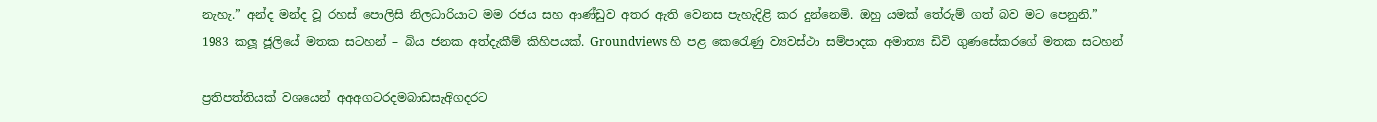නැහැ.” අන්ද මන්ද වූ රහස් පොලිසි නිලධාරියාට මම රජය සහ ආණ්ඩුව අතර ඇති වෙනස පැහැදිළි කර දුන්නෙමි. ඔහු යමක් තේරුම් ගත් බව මට පෙනුනි.”
1983 කලූ ජූලියේ මතක සටහන් – බිය ජනක අත්දැකීම් කිහිපයක්. Groundviews හි පළ කෙරෙැණු ව්‍යවස්ථා සම්පාදක අමාත්‍ය ඩිවි ගුණසේකරගේ මතක සටහන්

ප්‍රතිපත්තියක් වශයෙන් අඅඅගටරදමබාඩසැඅිගදරට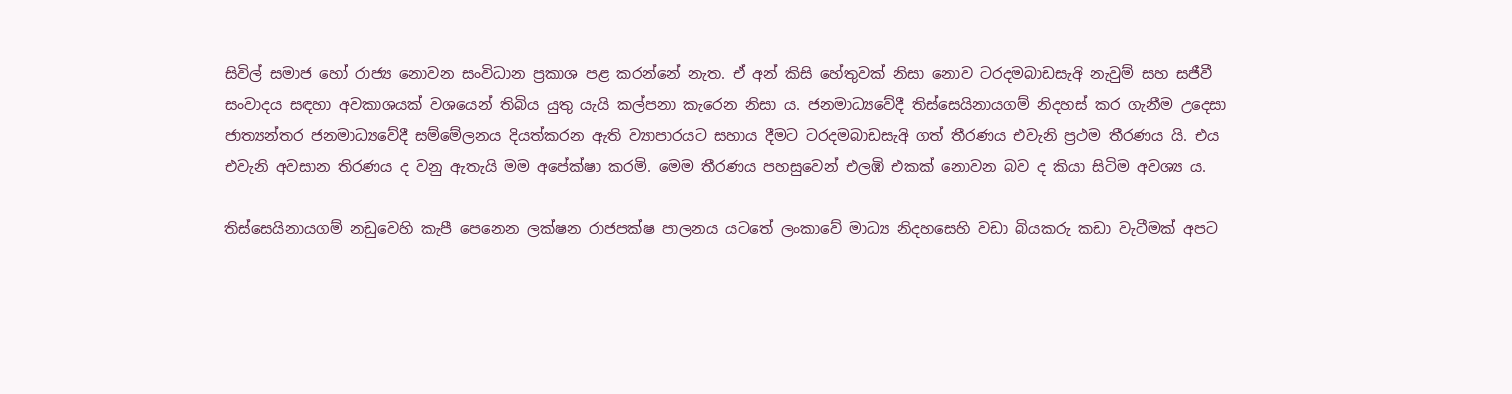සිවිල් සමාජ හෝ රාජ්‍ය නොවන සංවිධාන ප්‍රකාශ පළ කරන්නේ නැත. ඒ අන් කිසි හේතුවක් නිසා නොව ටරදමබාඩසැඅි නැවුම් සහ සජීවී සංවාදය සඳහා අවකාශයක් වශයෙන් තිබිය යුතු යැයි කල්පනා කැරෙන නිසා ය. ජනමාධ්‍යවේදී තිස්සෙයිනායගම් නිදහස් කර ගැනීම උදෙසා ජාත්‍යන්තර ජනමාධ්‍යවේදී සම්මේලනය දියත්කරන ඇති ව්‍යාපාරයට සහාය දීමට ටරදමබාඩසැඅි ගත් තීරණය එවැනි ප්‍රථම තීරණය යි. එය එවැනි අවසාන තිරණය ද වනු ඇතැයි මම අපේක්ෂා කරමි. මෙම තීරණය පහසුවෙන් එලඹි එකක් නොවන බව ද කියා සිටිම අවශ්‍ය ය.

තිස්සෙයිනායගම් නඩුවෙහි කැපී පෙනෙන ලක්ෂන රාජපක්ෂ පාලනය යටතේ ලංකාවේ මාධ්‍ය නිදහසෙහි වඩා බියකරු කඩා වැටීමක් අපට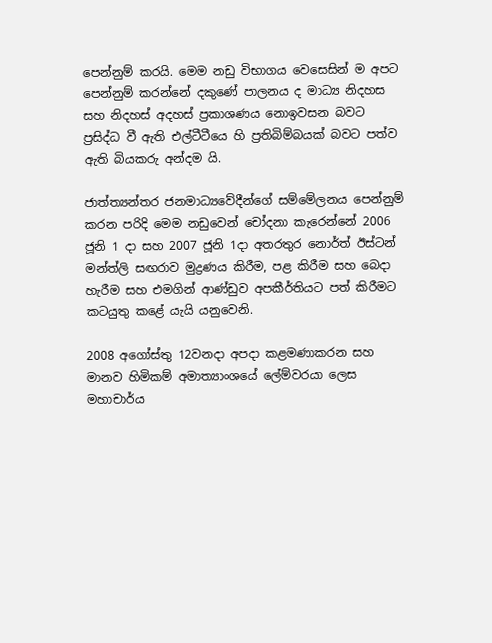පෙන්නුම් කරයි. මෙම නඩු විභාගය වෙසෙසින් ම අපට පෙන්නුම් කරන්නේ දකුණේ පාලනය ද මාධ්‍ය නිදහස සහ නිදහස් අදහස් ප්‍රකාශණය නොඉවසන බවට ප්‍රසිද්ධ වී ඇති එල්ටීටීයෙ හි ප්‍රතිබිම්බයක් බවට පත්ව ඇති බියකරු අන්දම යි.

ජාත්ත්‍යන්තර ජනමාධ්‍යවේදීන්ගේ සම්මේලනය පෙන්නුම් කරන පරිදි මෙම නඩුවෙන් චෝදනා කැරෙන්නේ 2006 ජූනි 1 දා සහ 2007 ජූනි 1දා අතරතුර නොර්ත් ඊස්ටන් මන්ත්ලි සඟරාව මුද්‍රණය කිරීම, පළ කිරීම සහ බෙදා හැරීම සහ එමගින් ආණ්ඩුව අපකීර්තියට පත් කිරීමට කටයුතු කළේ යැයි යනුවෙනි.

2008 අගෝස්තු 12වනදා අපදා කළමණාකරන සහ මානව හිමිකම් අමාත්‍යාංශයේ ලේම්වරයා ලෙස මහාචාර්ය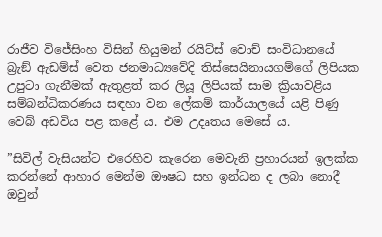රාජීව විජේසිංහ විසින් හියුමන් රයිට්ස් වොච් සංවිධානයේ බ්‍රැඞ් ඇඩම්ස් වෙත ජනමාධ්‍යවේදි තිස්සෙයිනායගම්ගේ ලිපියක උපුටා ගැනීමක් ඇතුළත් කර ලියූ ලිපියක් සාම ක්‍රියාවළිය සම්බන්ධිකරණය සඳහා වන ලේකම් කාර්යාලයේ යළි පිණු වෙබ් අඩවිය පළ කළේ ය. එම උදෘතය මෙසේ ය.

”සිවිල් වැසියන්ට එරෙහිව කැරෙන මෙවැනි ප්‍රහාරයන් ඉලක්ක කරන්නේ ආහාර මෙන්ම ඖෂධ සහ ඉන්ධන ද ලබා නොදී ඔවුන්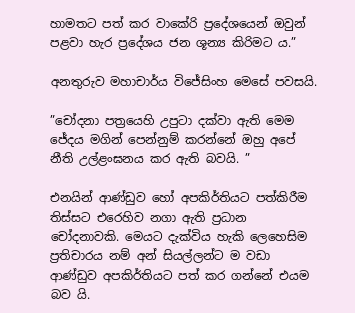හාමතට පත් කර වාකේරි ප්‍රදේශයෙන් ඔවුන් පළවා හැර ප්‍රදේශය ජන ශූන්‍ය කිරිමට ය.”

අනතුරුව මහාචාර්ය විජේසිංහ මෙසේ පවසයි.

”චෝදනා පත්‍රයෙහි උපුටා දක්වා ඇති මෙම ජේදය මගින් පෙන්නුම් කරන්නේ ඔහු අපේ නීති උල්ළංඝනය කර ඇති බවයි. ”

එනයින් ආණ්ඩුව හෝ අපකිර්තියට පත්කිරීම තිස්සට එරෙහිව නගා ඇති ප්‍රධාන චෝදනාවකි. මෙයට දැක්විය හැකි ලෙහෙසිම ප්‍රතිචාරය නම් අන් සියල්ලන්ට ම වඩා ආණ්ඩුව අපකිර්තියට පත් කර ගන්නේ එයම බව යි.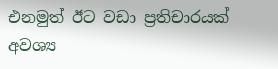එනමුත් ඊට වඩා ප්‍රතිචාරයක් අවශ්‍ය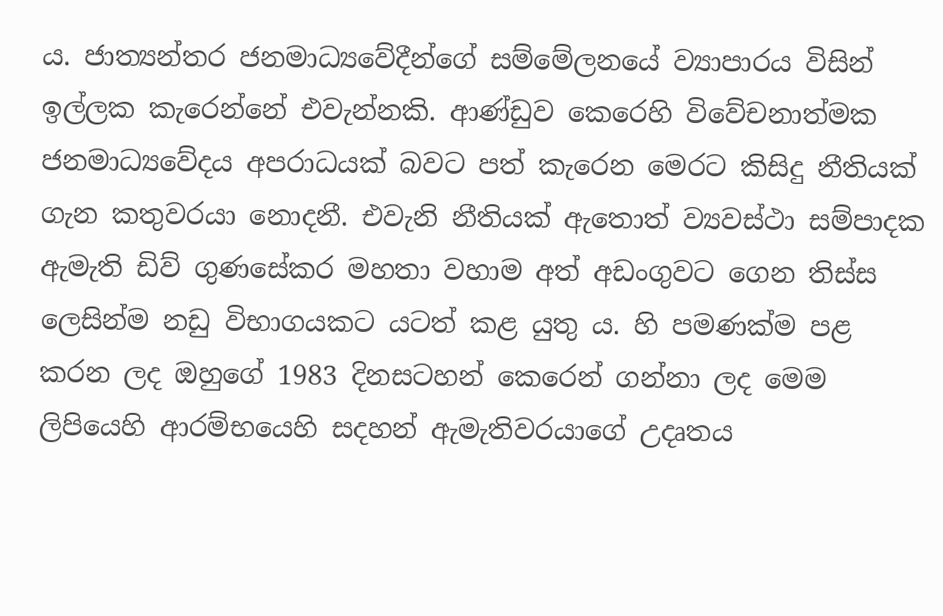ය. ජාත්‍යන්තර ජනමාධ්‍යවේදීන්ගේ සම්මේලනයේ ව්‍යාපාරය විසින් ඉල්ලක කැරෙන්නේ එවැන්නකි. ආණ්ඩුව කෙරෙහි විවේචනාත්මක ජනමාධ්‍යවේදය අපරාධයක් බවට පත් කැරෙන මෙරට කිසිදු නීතියක් ගැන කතුවරයා නොදනී. එවැනි නීතියක් ඇතොත් ව්‍යවස්ථා සම්පාදක ඇමැති ඩිව් ගුණසේකර මහතා වහාම අත් අඩංගුවට ගෙන තිස්ස ලෙසින්ම නඩු විභාගයකට යටත් කළ යුතු ය. හි පමණක්ම පළ කරන ලද ඔහුගේ 1983 දිනසටහන් කෙරෙන් ගන්නා ලද මෙම ලිපියෙහි ආරම්භයෙහි සදහන් ඇමැතිවරයාගේ උදෘතය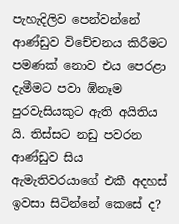පැහැදිලිව පෙන්වන්නේ ආණ්ඩුව විචේචනය කිරීමට පමණක් නොව එය පෙරළා දැමීමට පවා ඹ්නෑම පුරවැසියකුට ඇති අයිතිය යි. තිස්සට නඩු පවරන ආණ්ඩුව සිය ඇමැතිවරයාගේ එකී අදහස් ඉවසා සිටින්නේ කෙසේ ද?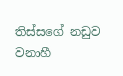තිස්සගේ නඩුව වනාහී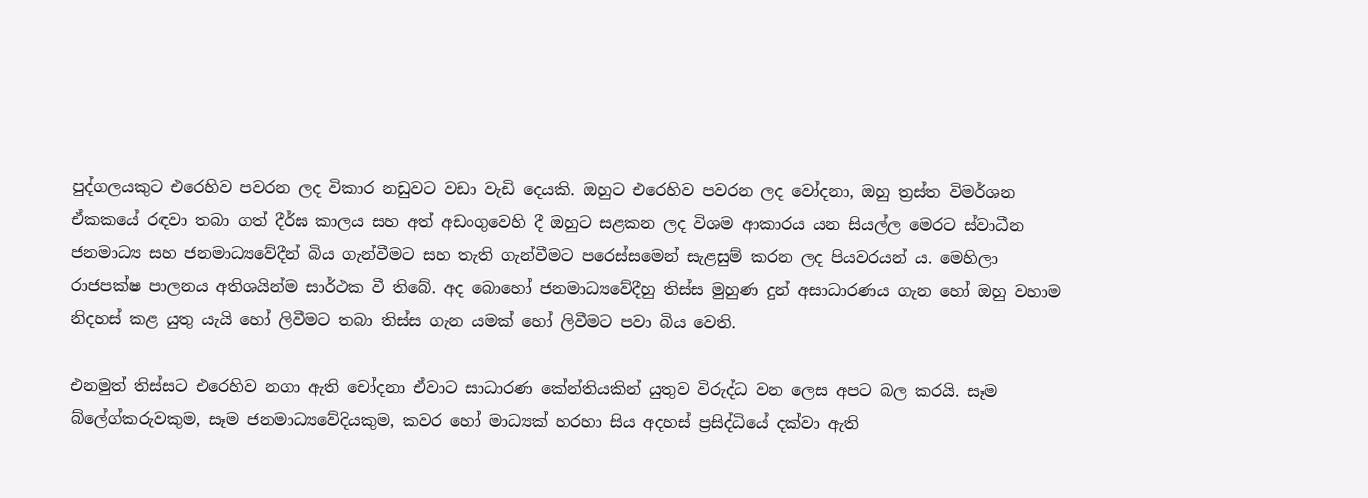පුද්ගලයකුට එරෙහිව පවරන ලද විකාර නඩුවට වඩා වැඩි දෙයකි. ඔහුට එරෙහිව පවරන ලද වෝදනා, ඔහු ත්‍රස්ත විමර්ශන ඒකකයේ රඳවා තබා ගත් දීර්ඝ කාලය සහ අත් අඩංගුවෙහි දී ඔහුට සළකන ලද විශම ආකාරය යන සියල්ල මෙරට ස්වාධීන ජනමාධ්‍ය සහ ජනමාධ්‍යවේදීන් බිය ගැන්වීමට සහ තැති ගැන්වීමට පරෙස්සමෙන් සැළසුම් කරන ලද පියවරයන් ය. මෙහිලා රාජපක්ෂ පාලනය අතිශයින්ම සාර්ථක වී තිබේ. අද බොහෝ ජනමාධ්‍යවේදීහු තිස්ස මුහුණ දුන් අසාධාරණය ගැන හෝ ඔහු වහාම නිදහස් කළ යුතු යැයි හෝ ලිවීමට තබා තිස්ස ගැන යමක් හෝ ලිවීමට පවා බිය වෙති.

එනමුත් තිස්සට එරෙහිව නගා ඇති චෝදනා ඒවාට සාධාරණ කේන්තියකින් යුතුව විරුද්ධ වන ලෙස අපට බල කරයි. සෑම බ්ලේග්කරුවකුම, සෑම ජනමාධ්‍යවේදියකුම, කවර හෝ මාධ්‍යක් හරහා සිය අදහස් ප්‍රසිද්ධියේ දක්වා ඇති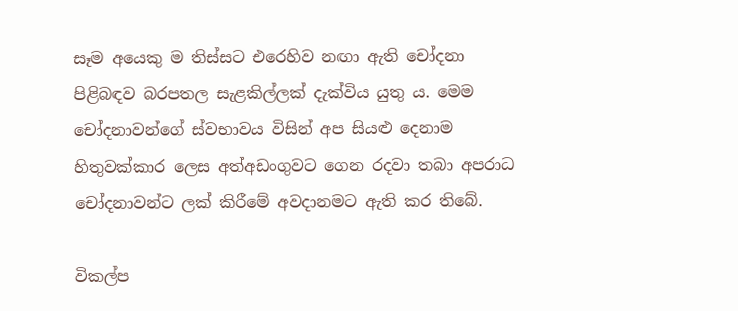සෑම අයෙකු ම තිස්සට එරෙහිව නඟා ඇති චෝදනා පිළිබඳව බරපතල සැළකිල්ලක් දැක්විය යුතු ය. මෙම චෝදනාවන්ගේ ස්වභාවය විසින් අප සියළු දෙනාම හිතුවක්කාර ලෙස අත්අඩංගුවට ගෙන රදවා තබා අපරාධ චෝදනාවන්ට ලක් කිරීමේ අවදානමට ඇති කර තිබේ.

විකල්ප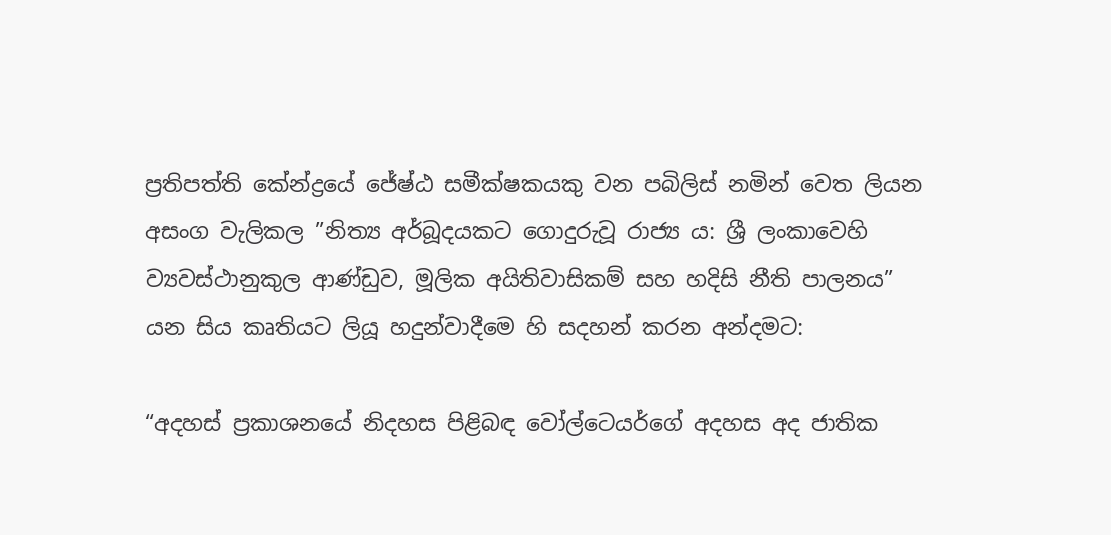ප්‍රතිපත්ති කේන්ද්‍රයේ ජේෂ්ඨ සමීක්ෂකයකු වන පබිලිස් නමින් වෙත ලියන අසංග වැලිකල ”නිත්‍ය අර්බූදයකට ගොදුරුවූ රාජ්‍ය ය: ශ්‍රී ලංකාවෙහි ව්‍යවස්ථානුකුල ආණ්ඩුව, මූලික අයිතිවාසිකම් සහ හදිසි නීති පාලනය” යන සිය කෘතියට ලියූ හදුන්වාදීමෙ හි සදහන් කරන අන්දමට:

“අදහස් ප්‍රකාශනයේ නිදහස පිළිබඳ වෝල්ටෙයර්ගේ අදහස අද ජාතික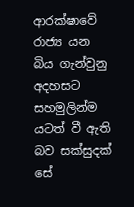ආරක්ෂාවේ රාජ්‍ය යන බිය ගැන්වුනු අදහසට සහමුලින්ම යටත් වී ඇති බව සක්සුදක් සේ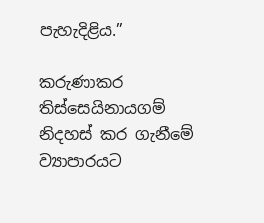පැහැදිළිය.”

කරුණාකර තිස්සෙයිනායගම් නිදහස් කර ගැනීමේ ව්‍යාපාරයට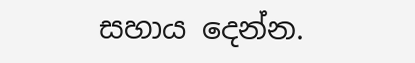සහාය දෙන්න.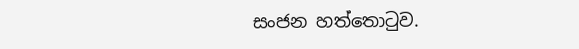සංජන හත්තොටුව.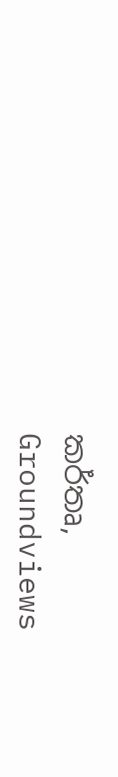කර්තෘ,
Groundviews